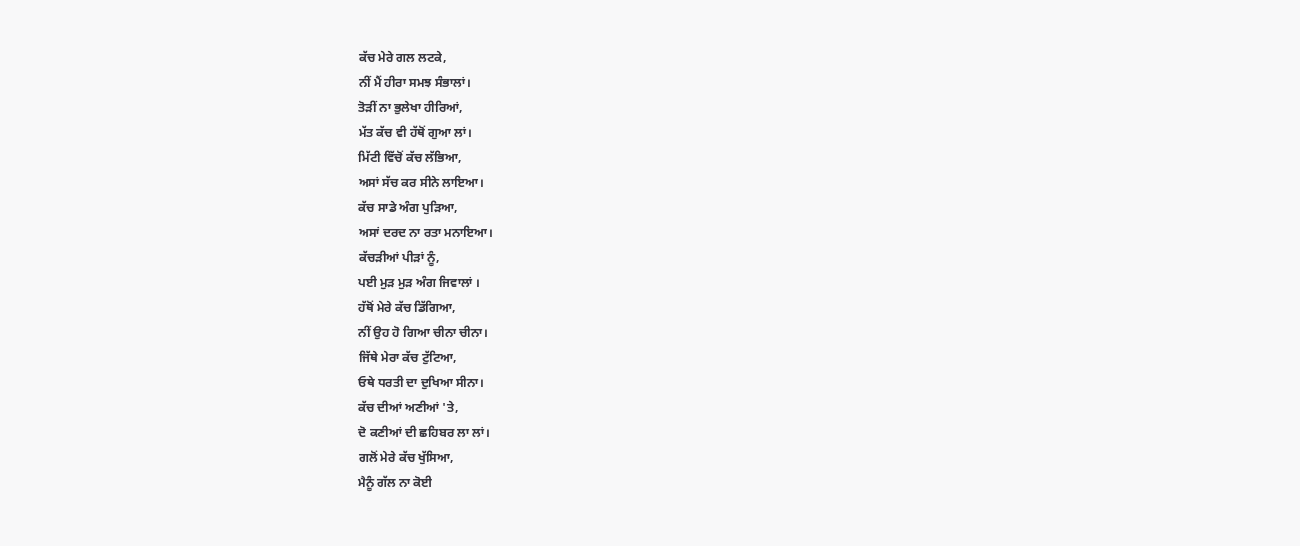ਕੱਚ ਮੇਰੇ ਗਲ ਲਟਕੇ,
ਨੀਂ ਮੈਂ ਹੀਰਾ ਸਮਝ ਸੰਭਾਲਾਂ।
ਤੋੜੀਂ ਨਾ ਭੁਲੇਖਾ ਹੀਰਿਆਂ,
ਮੱਤ ਕੱਚ ਵੀ ਹੱਥੋਂ ਗੁਆ ਲਾਂ।
ਮਿੱਟੀ ਵਿੱਚੋਂ ਕੱਚ ਲੱਭਿਆ,
ਅਸਾਂ ਸੱਚ ਕਰ ਸੀਨੇ ਲਾਇਆ।
ਕੱਚ ਸਾਡੇ ਅੰਗ ਪੁੜਿਆ,
ਅਸਾਂ ਦਰਦ ਨਾ ਰਤਾ ਮਨਾਇਆ।
ਕੱਚੜੀਆਂ ਪੀੜਾਂ ਨੂੰ,
ਪਈ ਮੁੜ ਮੁੜ ਅੰਗ ਜਿਵਾਲਾਂ ।
ਹੱਥੋਂ ਮੇਰੇ ਕੱਚ ਡਿੱਗਿਆ,
ਨੀਂ ਉਹ ਹੋ ਗਿਆ ਚੀਨਾ ਚੀਨਾ।
ਜਿੱਥੇ ਮੇਰਾ ਕੱਚ ਟੁੱਟਿਆ,
ਓਥੇ ਧਰਤੀ ਦਾ ਦੁਖਿਆ ਸੀਨਾ।
ਕੱਚ ਦੀਆਂ ਅਣੀਆਂ 'ਤੇ,
ਦੋ ਕਣੀਆਂ ਦੀ ਛਹਿਬਰ ਲਾ ਲਾਂ।
ਗਲੋਂ ਮੇਰੇ ਕੱਚ ਖੁੱਸਿਆ,
ਮੈਨੂੰ ਗੱਲ ਨਾ ਕੋਈ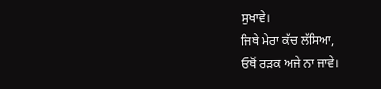ਸੁਖਾਵੇ।
ਜਿਥੇ ਮੇਰਾ ਕੱਚ ਲੱਸਿਆ,
ਓਥੋਂ ਰੜਕ ਅਜੇ ਨਾ ਜਾਵੇ।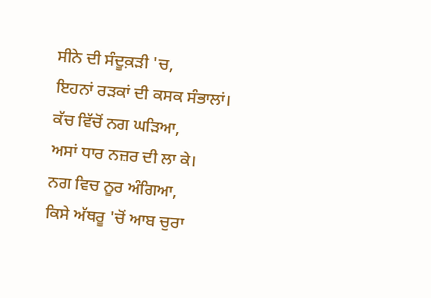ਸੀਨੇ ਦੀ ਸੰਦੂਕ਼ੜੀ 'ਚ,
ਇਹਨਾਂ ਰੜਕਾਂ ਦੀ ਕਸਕ ਸੰਭਾਲਾਂ।
ਕੱਚ ਵਿੱਚੋਂ ਨਗ ਘੜਿਆ,
ਅਸਾਂ ਧਾਰ ਨਜ਼ਰ ਦੀ ਲਾ ਕੇ।
ਨਗ ਵਿਚ ਨੂਰ ਅੰਗਿਆ,
ਕਿਸੇ ਅੱਥਰੂ 'ਚੋਂ ਆਬ ਚੁਰਾ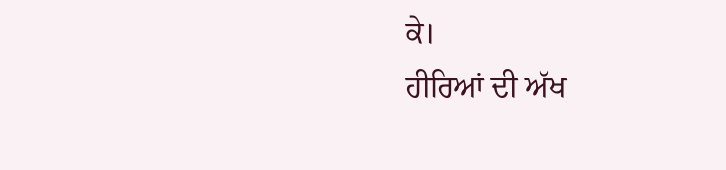ਕੇ।
ਹੀਰਿਆਂ ਦੀ ਅੱਖ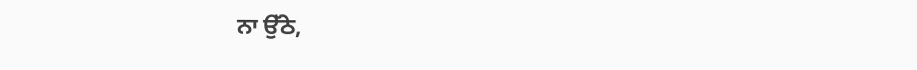ਨਾ ਉੱਠੇ,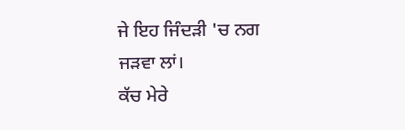ਜੇ ਇਹ ਜਿੰਦੜੀ 'ਚ ਨਗ ਜੜਵਾ ਲਾਂ।
ਕੱਚ ਮੇਰੇ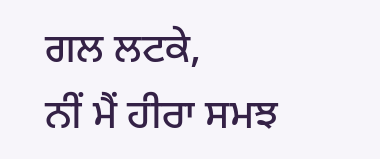ਗਲ ਲਟਕੇ,
ਨੀਂ ਮੈਂ ਹੀਰਾ ਸਮਝ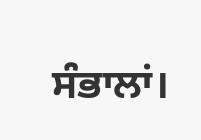ਸੰਭਾਲਾਂ।